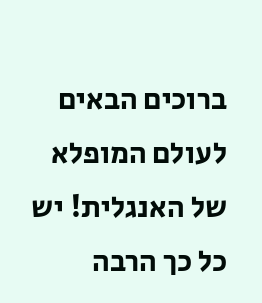ברוכים הבאים לעולם המופלא של האנגלית! יש כל כך הרבה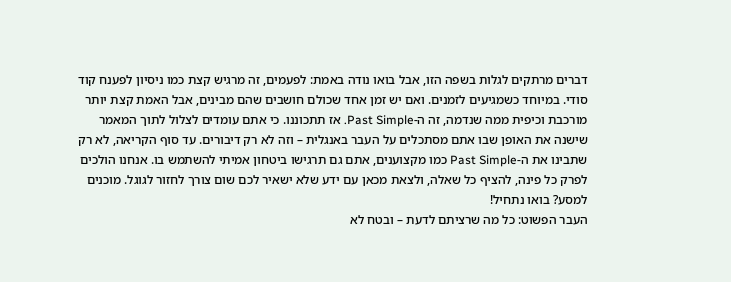דברים מרתקים לגלות בשפה הזו, אבל בואו נודה באמת: לפעמים, זה מרגיש קצת כמו ניסיון לפענח קוד סודי. במיוחד כשמגיעים לזמנים. ואם יש זמן אחד שכולם חושבים שהם מבינים, אבל האמת קצת יותר מורכבת וכיפית ממה שנדמה, זה ה-Past Simple. אז תתכוננו. כי אתם עומדים לצלול לתוך המאמר שישנה את האופן שבו אתם מסתכלים על העבר באנגלית – וזה לא רק דיבורים. עד סוף הקריאה, לא רק שתבינו את ה-Past Simple כמו מקצוענים, אתם גם תרגישו ביטחון אמיתי להשתמש בו. אנחנו הולכים לפרק כל פינה, להציף כל שאלה, ולצאת מכאן עם ידע שלא ישאיר לכם שום צורך לחזור לגוגל. מוכנים למסע? בואו נתחיל!
העבר הפשוט: כל מה שרציתם לדעת – ובטח לא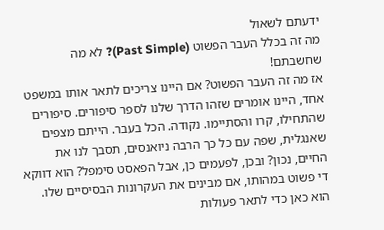ידעתם לשאול
מה זה בכלל העבר הפשוט (Past Simple)? לא מה שחשבתם!
אז מה זה העבר הפשוט? אם היינו צריכים לתאר אותו במשפט אחד, היינו אומרים שזהו הדרך שלנו לספר סיפורים. סיפורים שהתחילו, קרו והסתיימו. נקודה. הכל בעבר. הייתם מצפים שאנגלית, שפה עם כל כך הרבה ניואנסים, תסבך לנו את החיים, נכון? ובכן, לפעמים כן, אבל הפאסט סימפל? הוא דווקא די פשוט במהותו, אם מבינים את העקרונות הבסיסיים שלו. הוא כאן כדי לתאר פעולות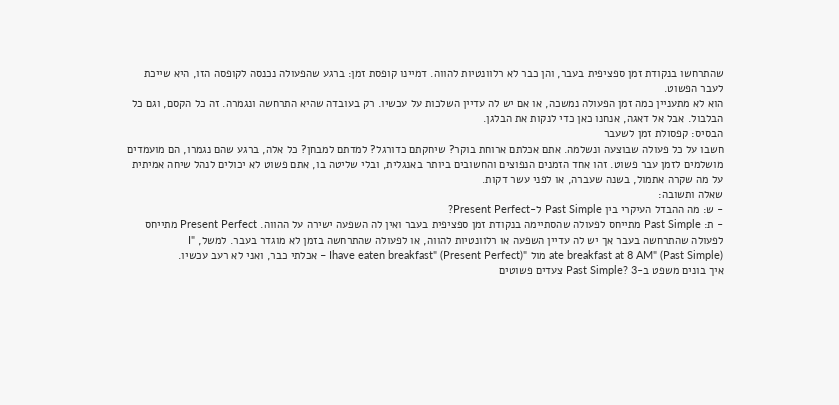שהתרחשו בנקודת זמן ספציפית בעבר, והן כבר לא רלוונטיות להווה. דמיינו קופסת זמן: ברגע שהפעולה נכנסה לקופסה הזו, היא שייכת לעבר הפשוט.
הוא לא מתעניין כמה זמן הפעולה נמשכה, או אם יש לה עדיין השלכות על עכשיו. רק בעובדה שהיא התרחשה ונגמרה. זה כל הקסם, וגם כל הבלבול. אבל אל דאגה, אנחנו כאן כדי לנקות את הבלגן.
הבסיס: קפסולת זמן לשעבר
חשבו על כל פעולה שבוצעה ונשלמה. אתם אכלתם ארוחת בוקר? שיחקתם כדורגל? למדתם למבחן? כל אלה, ברגע שהם נגמרו, הם מועמדים מושלמים לזמן עבר פשוט. זהו אחד הזמנים הנפוצים והחשובים ביותר באנגלית, ובלי שליטה בו, אתם פשוט לא יכולים לנהל שיחה אמיתית על מה שקרה אתמול, בשנה שעברה, או לפני עשר דקות.
שאלה ותשובה:
- ש: מה ההבדל העיקרי בין Past Simple ל-Present Perfect?
- ת: Past Simple מתייחס לפעולה שהסתיימה בנקודת זמן ספציפית בעבר ואין לה השפעה ישירה על ההווה. Present Perfect מתייחס לפעולה שהתרחשה בעבר אך יש לה עדיין השפעה או רלוונטיות להווה, או לפעולה שהתרחשה בזמן לא מוגדר בעבר. למשל, "I
ate breakfast at 8 AM" (Past Simple) מול "Ihave eaten breakfast" (Present Perfect) – אכלתי כבר, ואני לא רעב עכשיו.
איך בונים משפט ב-Past Simple? 3 צעדים פשוטים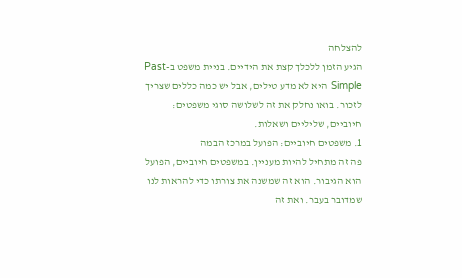להצלחה
הגיע הזמן ללכלך קצת את הידיים. בניית משפט ב-Past Simple היא לא מדע טילים, אבל יש כמה כללים שצריך לזכור. בואו נחלק את זה לשלושה סוגי משפטים: חיוביים, שליליים ושאלות.
1. משפטים חיוביים: הפועל במרכז הבמה
פה זה מתחיל להיות מעניין. במשפטים חיוביים, הפועל הוא הגיבור. הוא זה שמשנה את צורתו כדי להראות לנו שמדובר בעבר. ואת זה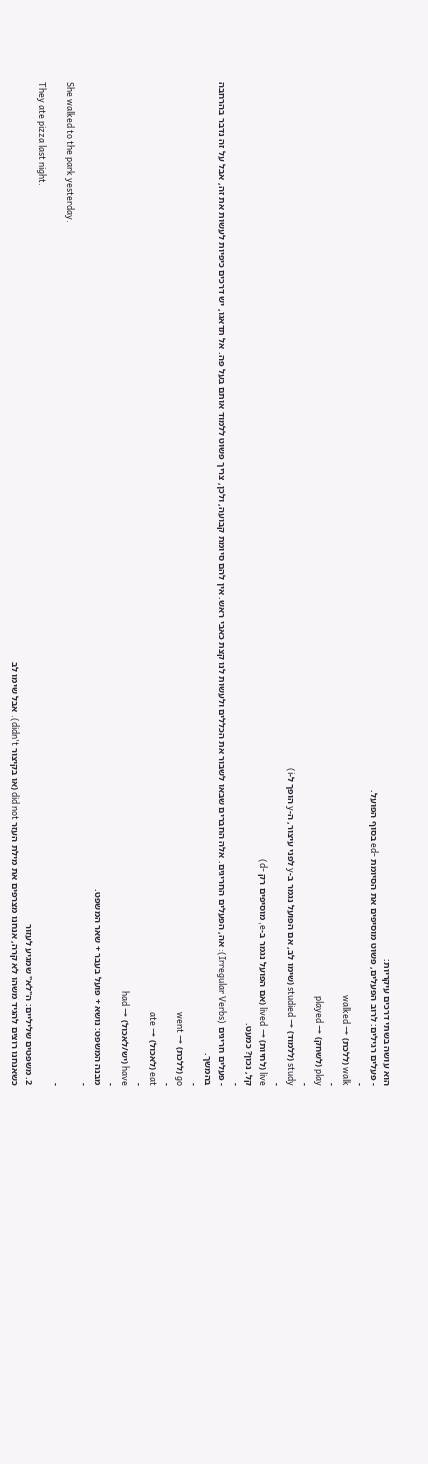הוא עושה בשתי דרכים עיקריות:
- פעלים רגילים: לרוב הפעלים, פשוט מוסיפים את הסיומת -ed בסוף הפועל.
-
walk (ללכת) → walked
-
play (לשחק) → played
-
study (ללמוד) → studied (שימו לב, אם הפועל נגמר ב-y לפני עיצור, ה-y הופך ל-i)
-
live (לחיות) → lived (אם הפועל נגמר ב-e, מוסיפים רק -d)
קל, נכון? כמעט.
-
- פעלים חריגים (Irregular Verbs): אה, הפעלים החריגים. אלה החברים שבאו לשבור את הכללים ולעשות לנו קצת כאבי ראש. אין להם סיומת קבועה, ולכן, צריך פשוט ללמוד אותם בעל פה. אל תדאגו, יש דרכים כיפיות לעשות את זה, אבל על זה נדבר בהרחבה בהמשך.
-
go (ללכת) → went
-
eat (לאכול) → ate
-
have (יש/לאכול) → had
-
מבנה המשפט: נושא + פועל בעבר + שאר המשפט.
-
She walked to the park yesterday.
-
They ate pizza last night.
2. משפטים שליליים: ה"לא" שמגיע לעזור
כשאנחנו רוצים להגיד משהו לא קרה, אנחנו מצרפים את מילת העזר did not (או בקיצור didn't). אבל שימו לב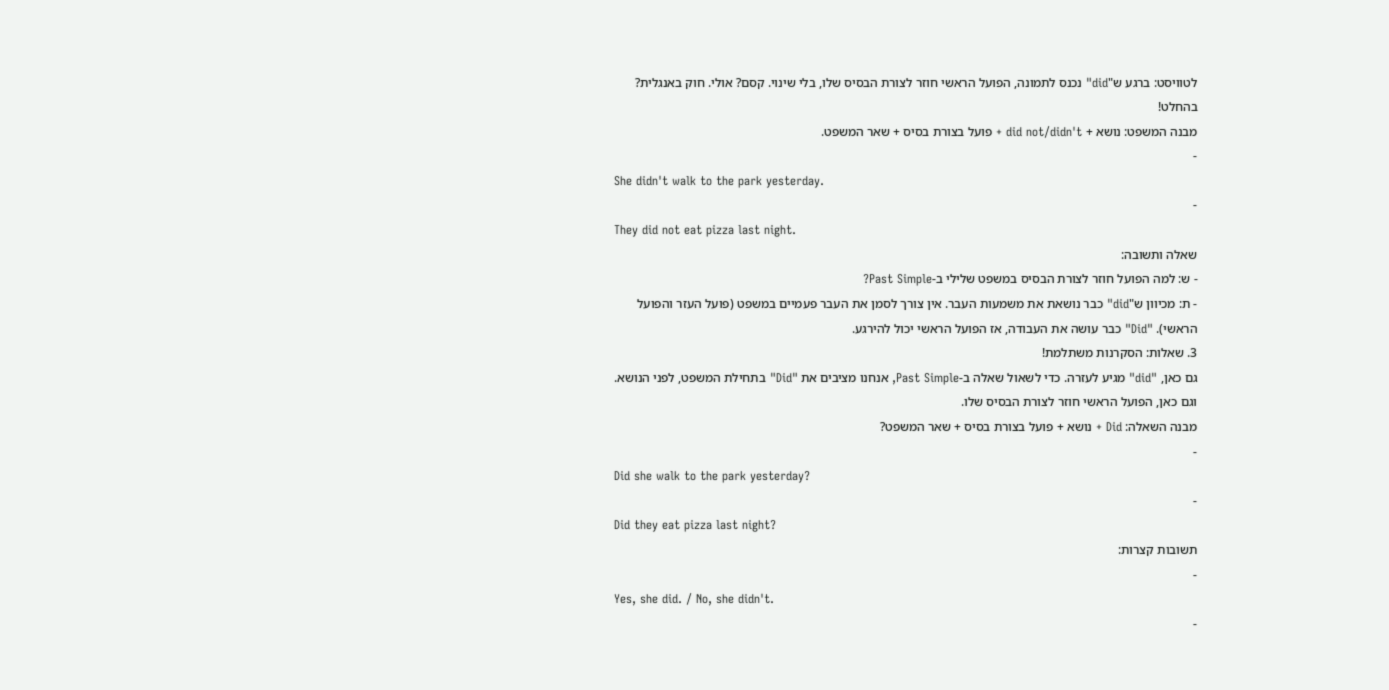לטוויסט: ברגע ש"did" נכנס לתמונה, הפועל הראשי חוזר לצורת הבסיס שלו, בלי שינוי. קסם? אולי. חוק באנגלית? בהחלט!
מבנה המשפט: נושא + did not/didn't + פועל בצורת בסיס + שאר המשפט.
-
She didn't walk to the park yesterday.
-
They did not eat pizza last night.
שאלה ותשובה:
- ש: למה הפועל חוזר לצורת הבסיס במשפט שלילי ב-Past Simple?
- ת: מכיוון ש"did" כבר נושאת את משמעות העבר. אין צורך לסמן את העבר פעמיים במשפט (פועל העזר והפועל הראשי). "Did" כבר עושה את העבודה, אז הפועל הראשי יכול להירגע.
3. שאלות: הסקרנות משתלמת!
גם כאן, "did" מגיע לעזרה. כדי לשאול שאלה ב-Past Simple, אנחנו מציבים את "Did" בתחילת המשפט, לפני הנושא. וגם כאן, הפועל הראשי חוזר לצורת הבסיס שלו.
מבנה השאלה: Did + נושא + פועל בצורת בסיס + שאר המשפט?
-
Did she walk to the park yesterday?
-
Did they eat pizza last night?
תשובות קצרות:
-
Yes, she did. / No, she didn't.
-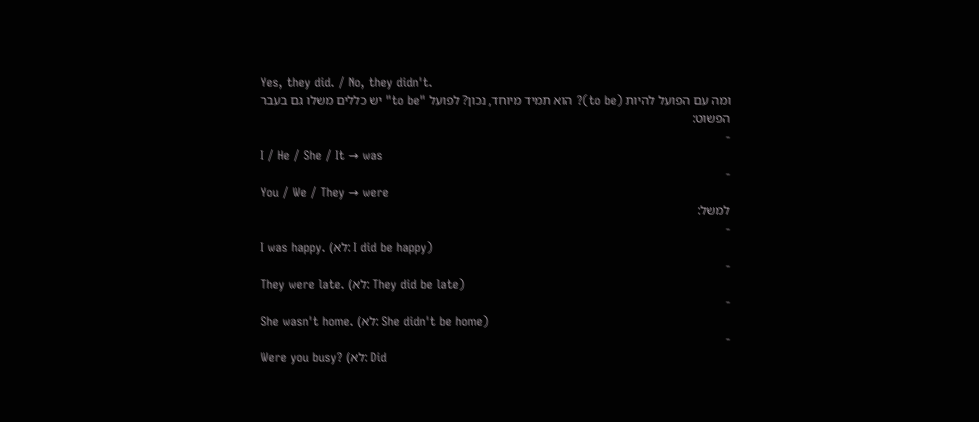Yes, they did. / No, they didn't.
ומה עם הפועל להיות (to be)? הוא תמיד מיוחד, נכון? לפועל "to be" יש כללים משלו גם בעבר הפשוט:
-
I / He / She / It → was
-
You / We / They → were
למשל:
-
I was happy. (לא: I did be happy)
-
They were late. (לא: They did be late)
-
She wasn't home. (לא: She didn't be home)
-
Were you busy? (לא: Did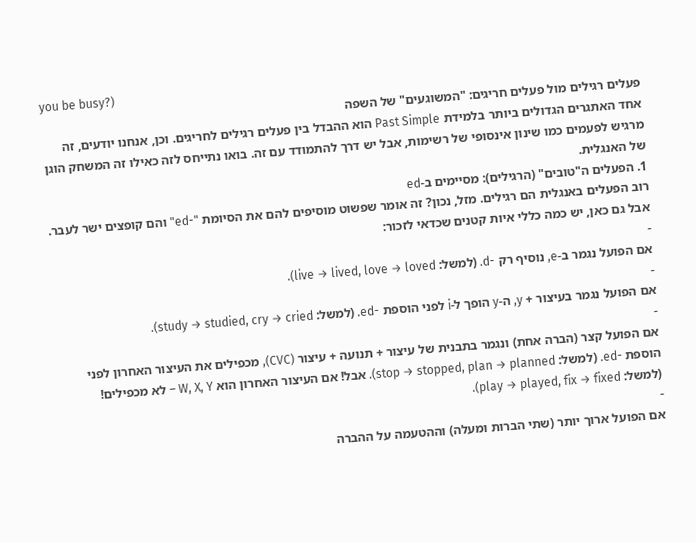you be busy?)
פעלים רגילים מול פעלים חריגים: "המשוגעים" של השפה
אחד האתגרים הגדולים ביותר בלמידת Past Simple הוא ההבדל בין פעלים רגילים לחריגים. וכן, אנחנו יודעים, זה מרגיש לפעמים כמו שינון אינסופי של רשימות, אבל יש דרך להתמודד עם זה. בואו נתייחס לזה כאילו זה המשחק הוגן של האנגלית.
1. הפעלים ה"טובים" (הרגילים): מסיימים ב-ed
רוב הפעלים באנגלית הם רגילים. מזל, נכון? זה אומר שפשוט מוסיפים להם את הסיומת "-ed" והם קופצים ישר לעבר. אבל גם כאן, יש כמה כללי איות קטנים שכדאי לזכור:
-
אם הפועל נגמר ב-e, נוסיף רק -d. (למשל: live → lived, love → loved).
-
אם הפועל נגמר בעיצור + y, ה-y הופך ל-i לפני הוספת -ed. (למשל: study → studied, cry → cried).
-
אם הפועל קצר (הברה אחת) ונגמר בתבנית של עיצור + תנועה + עיצור (CVC), מכפילים את העיצור האחרון לפני הוספת -ed. (למשל: stop → stopped, plan → planned). אבל! אם העיצור האחרון הוא W, X, Y – לא מכפילים! (למשל: play → played, fix → fixed).
-
אם הפועל ארוך יותר (שתי הברות ומעלה) וההטעמה על ההברה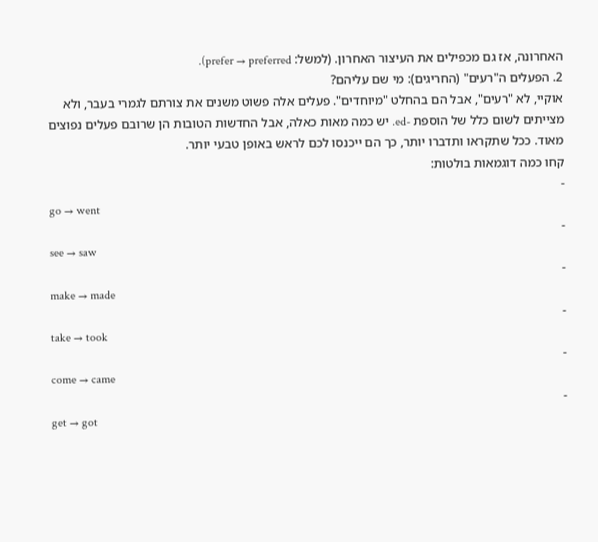האחרונה, אז גם מכפילים את העיצור האחרון. (למשל: prefer → preferred).
2. הפעלים ה"רעים" (החריגים): מי שם עליהם?
אוקיי, לא "רעים", אבל הם בהחלט "מיוחדים". פעלים אלה פשוט משנים את צורתם לגמרי בעבר, ולא מצייתים לשום כלל של הוספת -ed. יש כמה מאות כאלה, אבל החדשות הטובות הן שרובם פעלים נפוצים מאוד. ככל שתקראו ותדברו יותר, כך הם ייכנסו לכם לראש באופן טבעי יותר.
קחו כמה דוגמאות בולטות:
-
go → went
-
see → saw
-
make → made
-
take → took
-
come → came
-
get → got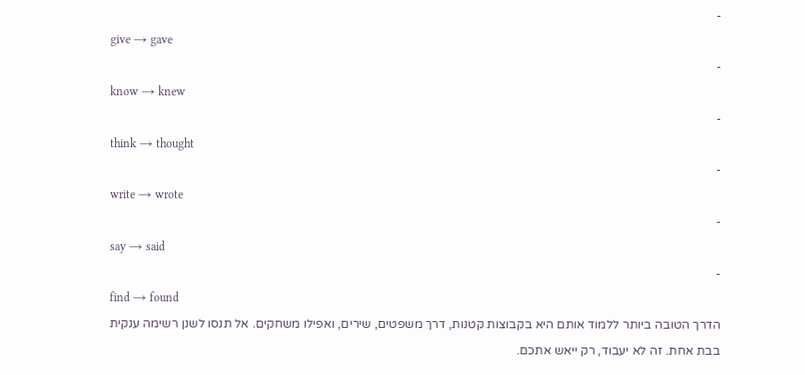-
give → gave
-
know → knew
-
think → thought
-
write → wrote
-
say → said
-
find → found
הדרך הטובה ביותר ללמוד אותם היא בקבוצות קטנות, דרך משפטים, שירים, ואפילו משחקים. אל תנסו לשנן רשימה ענקית בבת אחת. זה לא יעבוד, רק ייאש אתכם.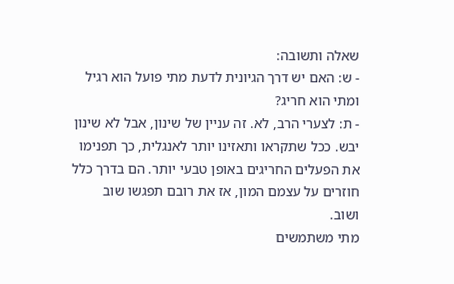שאלה ותשובה:
- ש: האם יש דרך הגיונית לדעת מתי פועל הוא רגיל ומתי הוא חריג?
- ת: לצערי הרב, לא. זה עניין של שינון, אבל לא שינון יבש. ככל שתקראו ותאזינו יותר לאנגלית, כך תפנימו את הפעלים החריגים באופן טבעי יותר. הם בדרך כלל חוזרים על עצמם המון, אז את רובם תפגשו שוב ושוב.
מתי משתמשים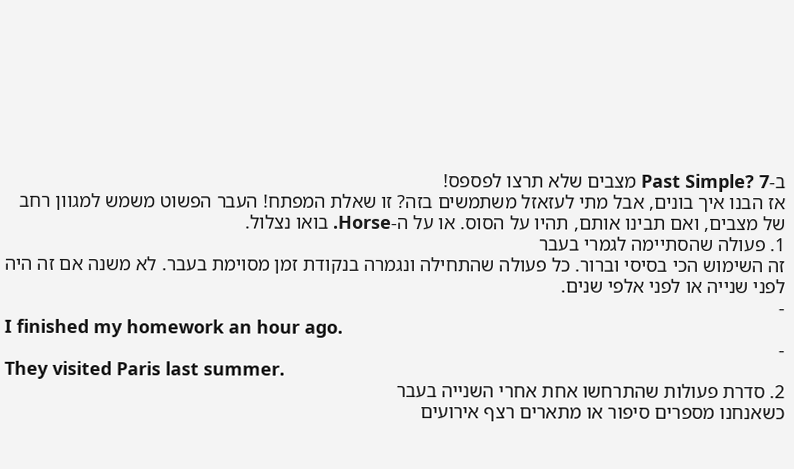ב-Past Simple? 7 מצבים שלא תרצו לפספס!
אז הבנו איך בונים, אבל מתי לעזאזל משתמשים בזה? זו שאלת המפתח! העבר הפשוט משמש למגוון רחב של מצבים, ואם תבינו אותם, תהיו על הסוס. או על ה-Horse. בואו נצלול.
1. פעולה שהסתיימה לגמרי בעבר
זה השימוש הכי בסיסי וברור. כל פעולה שהתחילה ונגמרה בנקודת זמן מסוימת בעבר. לא משנה אם זה היה לפני שנייה או לפני אלפי שנים.
-
I finished my homework an hour ago.
-
They visited Paris last summer.
2. סדרת פעולות שהתרחשו אחת אחרי השנייה בעבר
כשאנחנו מספרים סיפור או מתארים רצף אירועים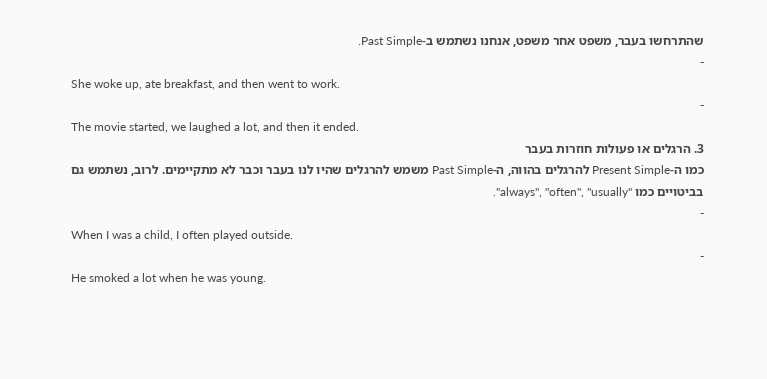שהתרחשו בעבר, משפט אחר משפט, אנחנו נשתמש ב-Past Simple.
-
She woke up, ate breakfast, and then went to work.
-
The movie started, we laughed a lot, and then it ended.
3. הרגלים או פעולות חוזרות בעבר
כמו ה-Present Simple להרגלים בהווה, ה-Past Simple משמש להרגלים שהיו לנו בעבר וכבר לא מתקיימים. לרוב, נשתמש גם בביטויים כמו "always", "often", "usually".
-
When I was a child, I often played outside.
-
He smoked a lot when he was young.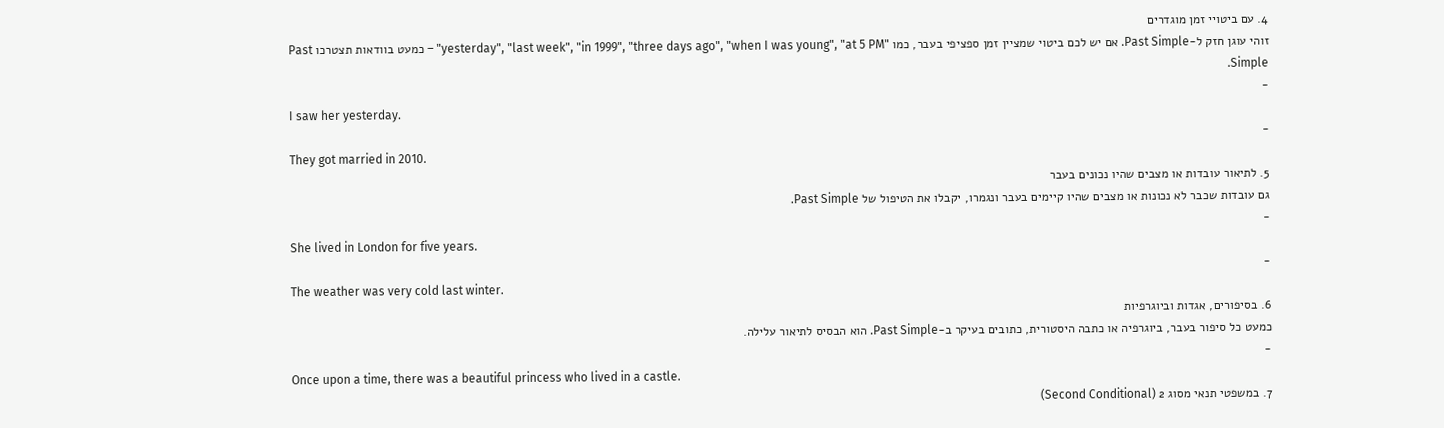4. עם ביטויי זמן מוגדרים
זוהי עוגן חזק ל-Past Simple. אם יש לכם ביטוי שמציין זמן ספציפי בעבר, כמו "yesterday", "last week", "in 1999", "three days ago", "when I was young", "at 5 PM" – כמעט בוודאות תצטרכו Past Simple.
-
I saw her yesterday.
-
They got married in 2010.
5. לתיאור עובדות או מצבים שהיו נכונים בעבר
גם עובדות שכבר לא נכונות או מצבים שהיו קיימים בעבר ונגמרו, יקבלו את הטיפול של Past Simple.
-
She lived in London for five years.
-
The weather was very cold last winter.
6. בסיפורים, אגדות וביוגרפיות
כמעט כל סיפור בעבר, ביוגרפיה או כתבה היסטורית, כתובים בעיקר ב-Past Simple. הוא הבסיס לתיאור עלילה.
-
Once upon a time, there was a beautiful princess who lived in a castle.
7. במשפטי תנאי מסוג 2 (Second Conditional)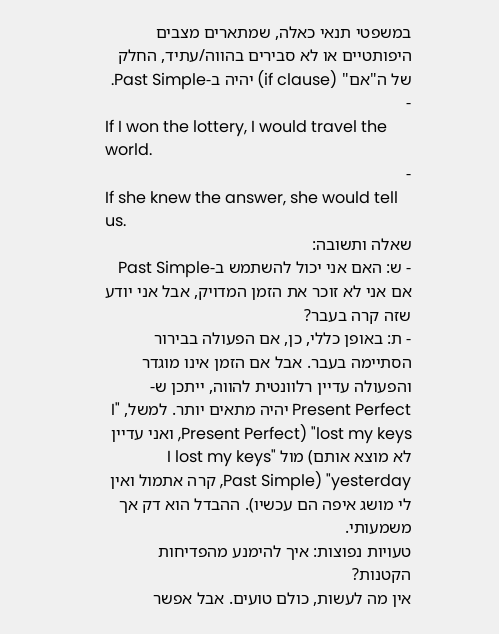במשפטי תנאי כאלה, שמתארים מצבים היפותטיים או לא סבירים בהווה/עתיד, החלק של ה"אם" (if clause) יהיה ב-Past Simple.
-
If I won the lottery, I would travel the world.
-
If she knew the answer, she would tell us.
שאלה ותשובה:
- ש: האם אני יכול להשתמש ב-Past Simple אם אני לא זוכר את הזמן המדויק, אבל אני יודע שזה קרה בעבר?
- ת: באופן כללי, כן, אם הפעולה בבירור הסתיימה בעבר. אבל אם הזמן אינו מוגדר והפעולה עדיין רלוונטית להווה, ייתכן ש-Present Perfect יהיה מתאים יותר. למשל, "I lost my keys" (Present Perfect, ואני עדיין לא מוצא אותם) מול "I lost my keys yesterday" (Past Simple, קרה אתמול ואין לי מושג איפה הם עכשיו). ההבדל הוא דק אך משמעותי.
טעויות נפוצות: איך להימנע מהפדיחות הקטנות?
אין מה לעשות, כולם טועים. אבל אפשר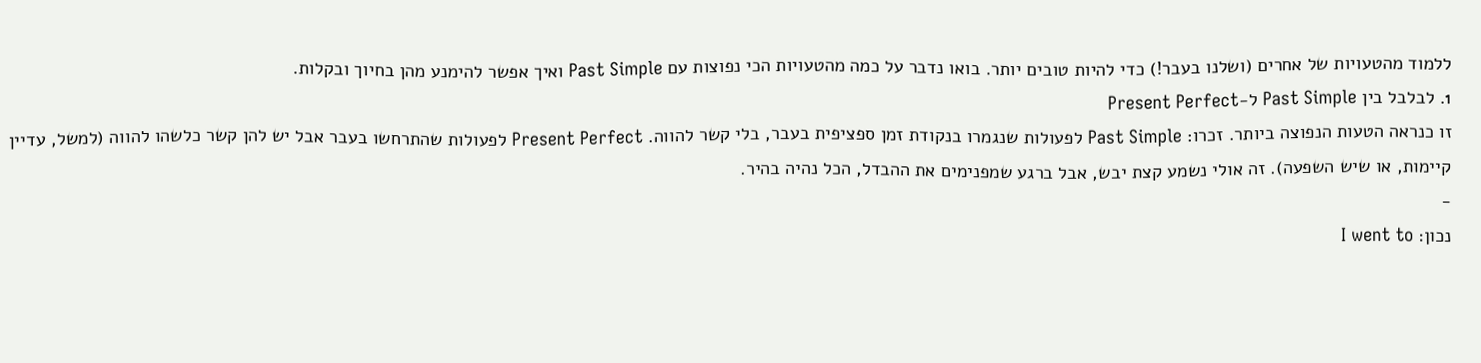ללמוד מהטעויות של אחרים (ושלנו בעבר!) כדי להיות טובים יותר. בואו נדבר על כמה מהטעויות הכי נפוצות עם Past Simple ואיך אפשר להימנע מהן בחיוך ובקלות.
1. לבלבל בין Past Simple ל-Present Perfect
זו כנראה הטעות הנפוצה ביותר. זכרו: Past Simple לפעולות שנגמרו בנקודת זמן ספציפית בעבר, בלי קשר להווה. Present Perfect לפעולות שהתרחשו בעבר אבל יש להן קשר כלשהו להווה (למשל, עדיין קיימות, או שיש השפעה). זה אולי נשמע קצת יבש, אבל ברגע שמפנימים את ההבדל, הכל נהיה בהיר.
-
נכון: I went to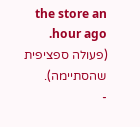the store an hour ago. (פעולה ספציפית שהסתיימה).
-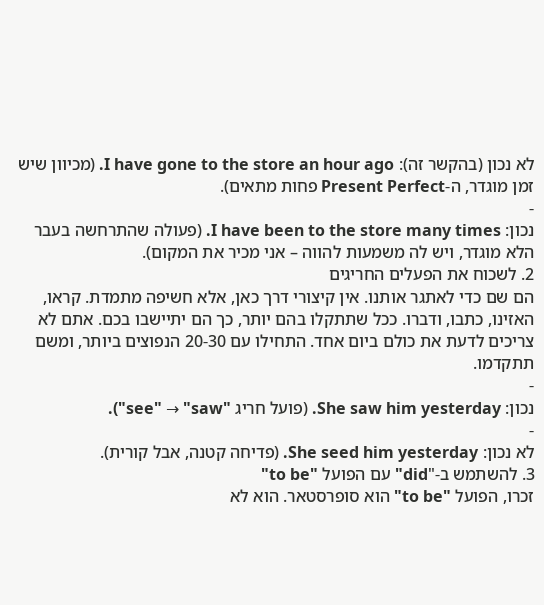לא נכון (בהקשר זה): I have gone to the store an hour ago. (מכיוון שיש זמן מוגדר, ה-Present Perfect פחות מתאים).
-
נכון: I have been to the store many times. (פעולה שהתרחשה בעבר הלא מוגדר, ויש לה משמעות להווה – אני מכיר את המקום).
2. לשכוח את הפעלים החריגים
הם שם כדי לאתגר אותנו. אין קיצורי דרך כאן, אלא חשיפה מתמדת. קראו, האזינו, כתבו, ודברו. ככל שתתקלו בהם יותר, כך הם יתיישבו בכם. אתם לא צריכים לדעת את כולם ביום אחד. התחילו עם 20-30 הנפוצים ביותר, ומשם תתקדמו.
-
נכון: She saw him yesterday. (פועל חריג "see" → "saw").
-
לא נכון: She seed him yesterday. (פדיחה קטנה, אבל קורית).
3. להשתמש ב-"did" עם הפועל "to be"
זכרו, הפועל "to be" הוא סופרסטאר. הוא לא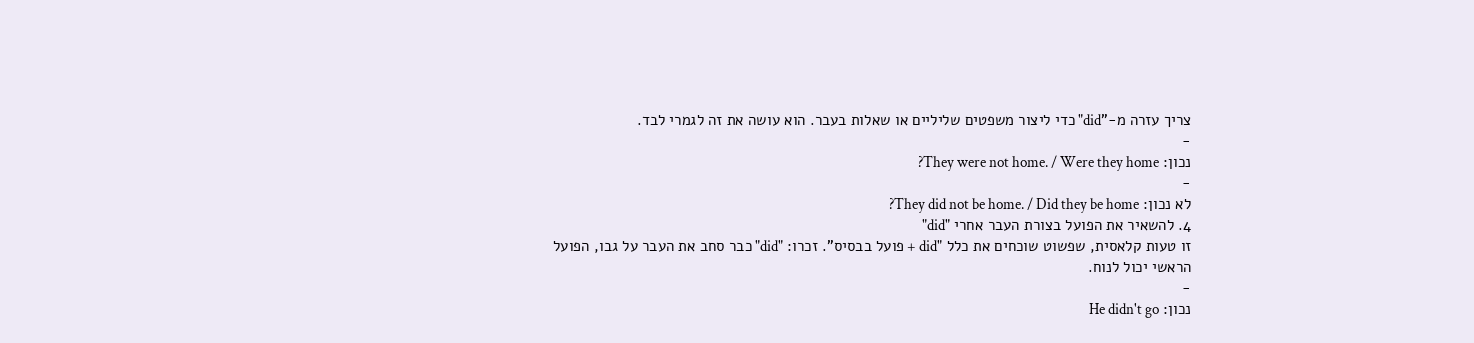צריך עזרה מ-"did" כדי ליצור משפטים שליליים או שאלות בעבר. הוא עושה את זה לגמרי לבד.
-
נכון: They were not home. / Were they home?
-
לא נכון: They did not be home. / Did they be home?
4. להשאיר את הפועל בצורת העבר אחרי "did"
זו טעות קלאסית, שפשוט שוכחים את כלל "did + פועל בבסיס". זכרו: "did" כבר סחב את העבר על גבו, הפועל הראשי יכול לנוח.
-
נכון: He didn't go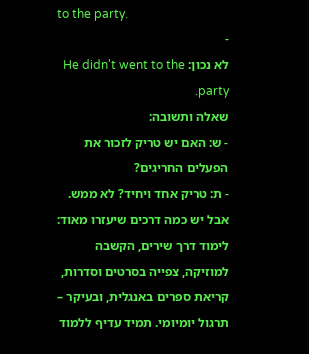to the party.
-
לא נכון: He didn't went to the party.
שאלה ותשובה:
- ש: האם יש טריק לזכור את הפעלים החריגים?
- ת: טריק אחד ויחיד? לא ממש. אבל יש כמה דרכים שיעזרו מאוד: לימוד דרך שירים, הקשבה למוזיקה, צפייה בסרטים וסדרות, קריאת ספרים באנגלית, ובעיקר – תרגול יומיומי. תמיד עדיף ללמוד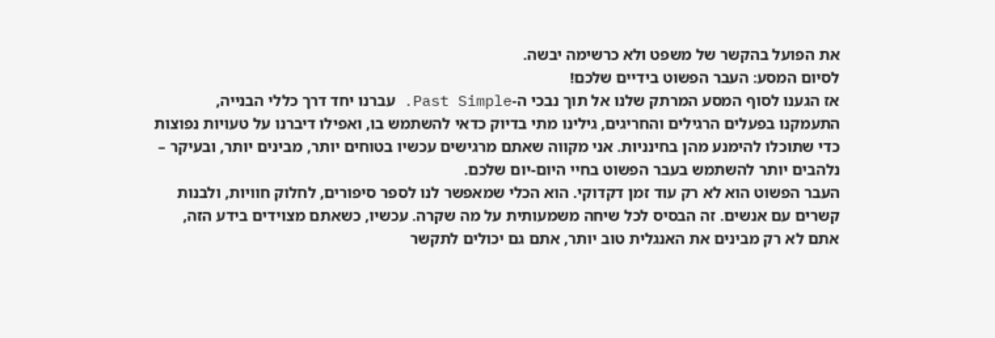את הפועל בהקשר של משפט ולא כרשימה יבשה.
לסיום המסע: העבר הפשוט בידיים שלכם!
אז הגענו לסוף המסע המרתק שלנו אל תוך נבכי ה-Past Simple. עברנו יחד דרך כללי הבנייה, התעמקנו בפעלים הרגילים והחריגים, גילינו מתי בדיוק כדאי להשתמש בו, ואפילו דיברנו על טעויות נפוצות כדי שתוכלו להימנע מהן בחינניות. אני מקווה שאתם מרגישים עכשיו בטוחים יותר, מבינים יותר, ובעיקר – נלהבים יותר להשתמש בעבר הפשוט בחיי היום-יום שלכם.
העבר הפשוט הוא לא רק עוד זמן דקדוקי. הוא הכלי שמאפשר לנו לספר סיפורים, לחלוק חוויות, ולבנות קשרים עם אנשים. זה הבסיס לכל שיחה משמעותית על מה שקרה. עכשיו, כשאתם מצוידים בידע הזה, אתם לא רק מבינים את האנגלית טוב יותר, אתם גם יכולים לתקשר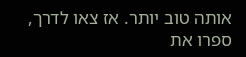אותה טוב יותר. אז צאו לדרך, ספרו את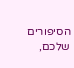הסיפורים שלכם,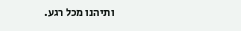ותיהנו מכל רגע.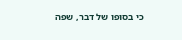כי בסופו של דבר, שפה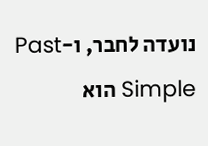נועדה לחבר, ו-Past Simple הוא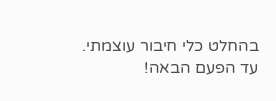בהחלט כלי חיבור עוצמתי. עד הפעם הבאה!